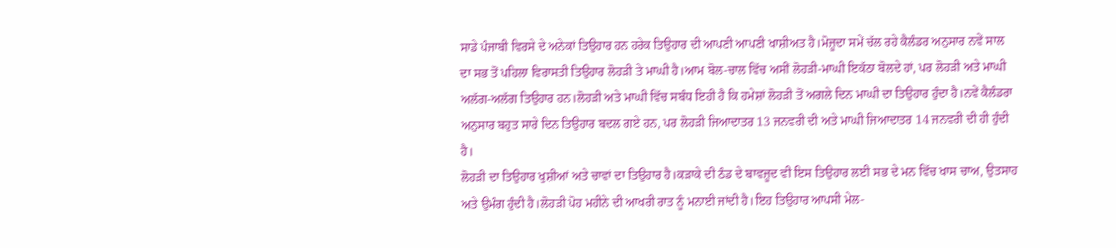ਸਾਡੇ ਪੰਜਾਬੀ ਵਿਰਸੇ ਦੇ ਅਨੇਕਾਂ ਤਿਉਹਾਰ ਹਨ ਹਰੇਕ ਤਿਉਹਾਰ ਦੀ ਆਪਣੀ ਆਪਣੀ ਖਾਸ਼ੀਅਤ ਹੈ।ਮੋਜ਼ੂਦਾ ਸਮੇਂ ਚੱਲ ਰਹੇ ਕੈਲੰਡਰ ਅਨੁਸਾਰ ਨਵੇਂ ਸਾਲ ਦਾ ਸਭ ਤੋਂ ਪਹਿਲਾ ਵਿਰਾਸਤੀ ਤਿਉਹਾਰ ਲੋਹੜੀ ਤੇ ਮਾਘੀ ਹੈ।ਆਮ ਬੋਲ-ਚਾਲ ਵਿੱਚ ਅਸੀਂ ਲੋਹੜੀ-ਮਾਘੀ ਇਕੱਠਾ ਬੋਲਦੇ ਹਾਂ, ਪਰ ਲੋਹੜੀ ਅਤੇ ਮਾਘੀ ਅਲੱਗ-ਅਲੱਗ ਤਿਉਹਾਰ ਹਨ।ਲੋਹੜੀ ਅਤੇ ਮਾਘੀ ਵਿੱਚ ਸਬੰਧ ਇਹੀ ਹੈ ਕਿ ਹਮੇਸ਼ਾਂ ਲੋਹੜੀ ਤੋਂ ਅਗਲੇ ਦਿਨ ਮਾਘੀ ਦਾ ਤਿਉਹਾਰ ਹੁੰਦਾ ਹੈ।ਨਵੇਂ ਕੈਲੰਡਰਾ ਅਨੁਸਾਰ ਬਹੁਤ ਸਾਰੇ ਦਿਨ ਤਿਉਹਾਰ ਬਦਲ ਗਏ ਹਨ, ਪਰ ਲੋਹੜੀ ਜਿਆਦਾਤਰ 13 ਜਨਵਰੀ ਦੀ ਅਤੇ ਮਾਘੀ ਜਿਆਦਾਤਰ 14 ਜਨਵਰੀ ਦੀ ਹੀ ਹੁੰਦੀ ਹੈ।
ਲੋਹੜੀ ਦਾ ਤਿਉਹਾਰ ਖੁਸ਼ੀਆਂ ਅਤੇ ਚਾਵਾਂ ਦਾ ਤਿਉਹਾਰ ਹੈ।ਕੜਾਕੇ ਦੀ ਠੰਡ ਦੇ ਬਾਵਜ਼ੂਦ ਵੀ ਇਸ ਤਿਉਹਾਰ ਲਈ ਸਭ ਦੇ ਮਨ ਵਿੱਚ ਖਾਸ ਚਾਅ, ਉਤਸਾਹ ਅਤੇ ਉਮੰਗ ਹੁੰਦੀ ਹੈ।ਲੋਹੜੀ ਪੋਹ ਮਹੀਨੇ ਦੀ ਆਖਰੀ ਰਾਤ ਨੂੰ ਮਨਾਈ ਜਾਂਦੀ ਹੈ।ਇਹ ਤਿਉਹਾਰ ਆਪਸੀ ਮੇਲ-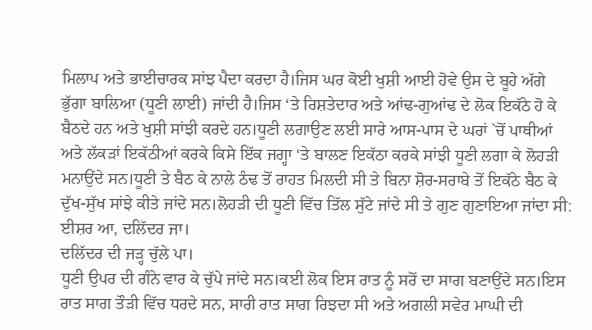ਮਿਲਾਪ ਅਤੇ ਭਾਈਚਾਰਕ ਸਾਂਝ ਪੈਦਾ ਕਰਦਾ ਹੈ।ਜਿਸ ਘਰ ਕੋਈ ਖੁਸ਼ੀ ਆਈ ਹੋਵੇ ਉਸ ਦੇ ਬੂਹੇ ਅੱਗੇ ਭੁੱਗਾ ਬਾਲਿਆ (ਧੂਣੀ ਲਾਈ) ਜਾਂਦੀ ਹੈ।ਜਿਸ ‘ਤੇ ਰਿਸ਼ਤੇਦਾਰ ਅਤੇ ਆਂਢ-ਗੁਆਂਢ ਦੇ ਲੋਕ ਇਕੱਠੇ ਹੋ ਕੇ ਬੈਠਦੇ ਹਨ ਅਤੇ ਖੁਸ਼ੀ ਸਾਂਝੀ ਕਰਦੇ ਹਨ।ਧੂਣੀ ਲਗਾਉਣ ਲਈ ਸਾਰੇ ਆਸ-ਪਾਸ ਦੇ ਘਰਾਂ `ਚੋਂ ਪਾਥੀਆਂ ਅਤੇ ਲੱਕੜਾਂ ਇਕੱਠੀਆਂ ਕਰਕੇ ਕਿਸੇ ਇੱਕ ਜਗ੍ਹਾ ‘ਤੇ ਬਾਲਣ ਇਕੱਠਾ ਕਰਕੇ ਸਾਂਝੀ ਧੂਣੀ ਲਗਾ ਕੇ ਲੋਹੜੀ ਮਨਾਉਂਦੇ ਸਨ।ਧੂਣੀ ਤੇ ਬੈਠ ਕੇ ਨਾਲੇ ਠੰਢ ਤੋਂ ਰਾਹਤ ਮਿਲਦੀ ਸੀ ਤੇ ਬਿਨਾ ਸ਼ੋਰ-ਸਰਾਬੇ ਤੋਂ ਇਕੱਠੇ ਬੈਠ ਕੇ ਦੁੱਖ-ਸੁੱਖ ਸਾਂਝੇ ਕੀਤੇ ਜਾਂਦੇ ਸਨ।ਲੋਹੜੀ ਦੀ ਧੂਣੀ ਵਿੱਚ ਤਿੱਲ ਸੁੱਟੇ ਜਾਂਦੇ ਸੀ ਤੇ ਗੁਣ ਗੁਣਾਇਆ ਜਾਂਦਾ ਸੀ:
ਈਸ਼ਰ ਆ, ਦਲਿੱਦਰ ਜਾ।
ਦਲਿੱਦਰ ਦੀ ਜੜ੍ਹ ਚੁੱਲੇ ਪਾ।
ਧੂਣੀ ਉਪਰ ਦੀ ਗੰਨੇ ਵਾਰ ਕੇ ਚੁੱਪੇ ਜਾਂਦੇ ਸਨ।ਕਈ ਲੋਕ ਇਸ ਰਾਤ ਨੂੰ ਸਰੋਂ ਦਾ ਸਾਗ ਬਣਾਉਂਦੇ ਸਨ।ਇਸ ਰਾਤ ਸਾਗ ਤੌੜੀ ਵਿੱਚ ਧਰਦੇ ਸਨ, ਸਾਰੀ ਰਾਤ ਸਾਗ ਰਿਝਦਾ ਸੀ ਅਤੇ ਅਗਲੀ ਸਵੇਰ ਮਾਘੀ ਦੀ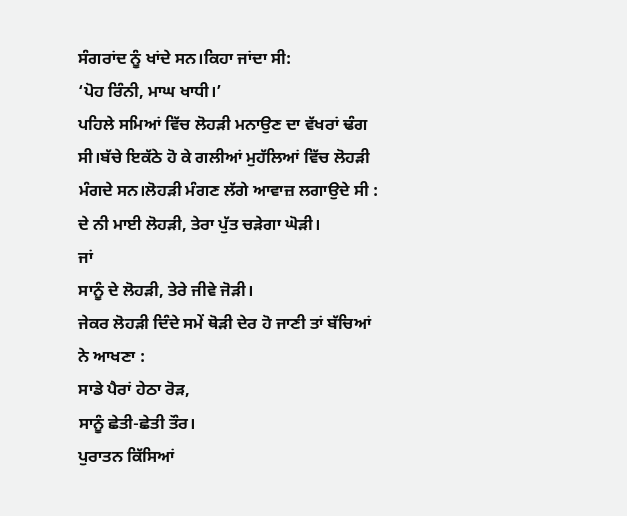ਸੰਗਰਾਂਦ ਨੂੰ ਖਾਂਦੇ ਸਨ।ਕਿਹਾ ਜਾਂਦਾ ਸੀ:
‘ਪੋਹ ਰਿੰਨੀ, ਮਾਘ ਖਾਧੀ।’
ਪਹਿਲੇ ਸਮਿਆਂ ਵਿੱਚ ਲੋਹੜੀ ਮਨਾਉਣ ਦਾ ਵੱਖਰਾਂ ਢੰਗ ਸੀ।ਬੱਚੇ ਇਕੱਠੇ ਹੋ ਕੇ ਗਲੀਆਂ ਮੁਹੱਲਿਆਂ ਵਿੱਚ ਲੋਹੜੀ ਮੰਗਦੇ ਸਨ।ਲੋਹੜੀ ਮੰਗਣ ਲੱਗੇ ਆਵਾਜ਼ ਲਗਾਉਦੇ ਸੀ :
ਦੇ ਨੀ ਮਾਈ ਲੋਹੜੀ, ਤੇਰਾ ਪੁੱਤ ਚੜੇਗਾ ਘੋੜੀ।
ਜਾਂ
ਸਾਨੂੰ ਦੇ ਲੋਹੜੀ, ਤੇਰੇ ਜੀਵੇ ਜੋੜੀ।
ਜੇਕਰ ਲੋਹੜੀ ਦਿੰਦੇ ਸਮੇਂ ਥੋੜੀ ਦੇਰ ਹੋ ਜਾਣੀ ਤਾਂ ਬੱਚਿਆਂ ਨੇ ਆਖਣਾ :
ਸਾਡੇ ਪੈਰਾਂ ਹੇਠਾ ਰੋੜ,
ਸਾਨੂੰ ਛੇਤੀ-ਛੇਤੀ ਤੌਰ।
ਪੁਰਾਤਨ ਕਿੱਸਿਆਂ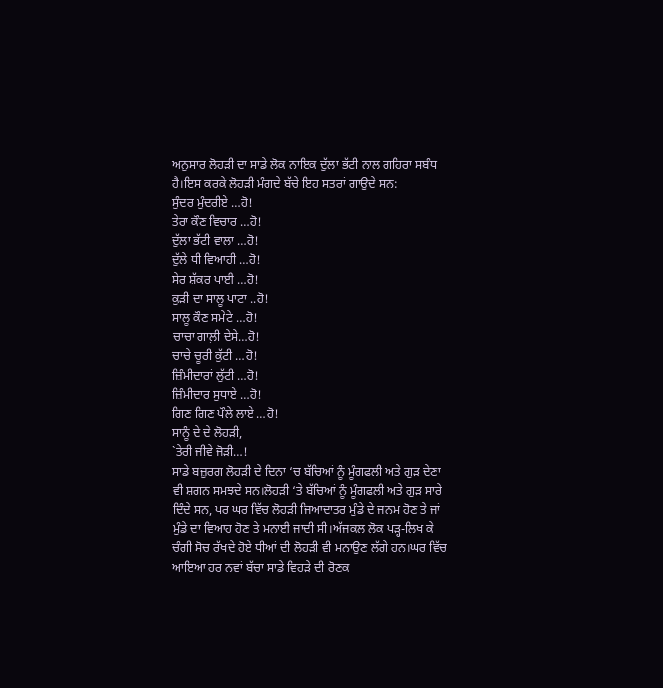ਅਨੁਸਾਰ ਲੋਹੜੀ ਦਾ ਸਾਡੇ ਲੋਕ ਨਾਇਕ ਦੁੱਲਾ ਭੱਟੀ ਨਾਲ ਗਹਿਰਾ ਸਬੰਧ ਹੈ।ਇਸ ਕਰਕੇ ਲੋਹੜੀ ਮੰਗਦੇ ਬੱਚੇ ਇਹ ਸਤਰਾਂ ਗਾਉਦੇ ਸਨ:
ਸੁੰਦਰ ਮੁੰਦਰੀਏ …ਹੋ!
ਤੇਰਾ ਕੌਣ ਵਿਚਾਰ …ਹੋ!
ਦੁੱਲਾ ਭੱਟੀ ਵਾਲਾ …ਹੋ!
ਦੁੱਲੇ ਧੀ ਵਿਆਹੀ …ਹੋ!
ਸੇਰ ਸ਼ੱਕਰ ਪਾਈ …ਹੋ!
ਕੁੜੀ ਦਾ ਸਾਲੂ ਪਾਟਾ ..ਹੋ!
ਸਾਲੂ ਕੌਣ ਸਮੇਟੇ …ਹੋ!
ਚਾਚਾ ਗਾਲ਼ੀ ਦੇਸੇ…ਹੋ!
ਚਾਚੇ ਚੂਰੀ ਕੁੱਟੀ …ਹੋ!
ਜ਼ਿੰਮੀਦਾਰਾਂ ਲੁੱਟੀ …ਹੋ!
ਜ਼ਿੰਮੀਦਾਰ ਸੁਧਾਏ …ਹੋ!
ਗਿਣ ਗਿਣ ਪੌਲੇ ਲਾਏ …ਹੋ!
ਸਾਨੂੰ ਦੇ ਦੇ ਲੋਹੜੀ,
`ਤੇਰੀ ਜੀਵੇ ਜੋੜੀ…!
ਸਾਡੇ ਬਜ਼ੁਰਗ ਲੋਹੜੀ ਦੇ ਦਿਨਾ ‘ਚ ਬੱਚਿਆਂ ਨੂੰ ਮੂੰਗਫਲੀ ਅਤੇ ਗੁੜ ਦੇਣਾ ਵੀ ਸ਼ਗਨ ਸਮਝਦੇ ਸਨ।ਲੋਹੜੀ ‘ਤੇ ਬੱਚਿਆਂ ਨੂੰ ਮੂੰਗਫਲੀ ਅਤੇ ਗੁੜ ਸਾਰੇ ਦਿੰਦੇ ਸਨ, ਪਰ ਘਰ ਵਿੱਚ ਲੋਹੜੀ ਜਿਆਦਾਤਰ ਮੁੰਡੇ ਦੇ ਜਨਮ ਹੋਣ ਤੇ ਜਾਂ ਮੁੰਡੇ ਦਾ ਵਿਆਹ ਹੋਣ ਤੇ ਮਨਾਈ ਜਾਦੀ ਸੀ।ਅੱਜਕਲ ਲੋਕ ਪੜ੍ਹ-ਲਿਖ ਕੇ ਚੰਗੀ ਸੋਚ ਰੱਖਦੇ ਹੋਏ ਧੀਆਂ ਦੀ ਲੋਹੜੀ ਵੀ ਮਨਾਉਣ ਲੱਗੇ ਹਨ।ਘਰ ਵਿੱਚ ਆਇਆ ਹਰ ਨਵਾਂ ਬੱਚਾ ਸਾਡੇ ਵਿਹੜੇ ਦੀ ਰੋਣਕ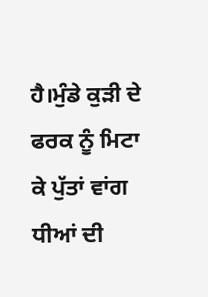ਹੈ।ਮੁੰਡੇ ਕੁੜੀ ਦੇ ਫਰਕ ਨੂੰ ਮਿਟਾ ਕੇ ਪੁੱਤਾਂ ਵਾਂਗ ਧੀਆਂ ਦੀ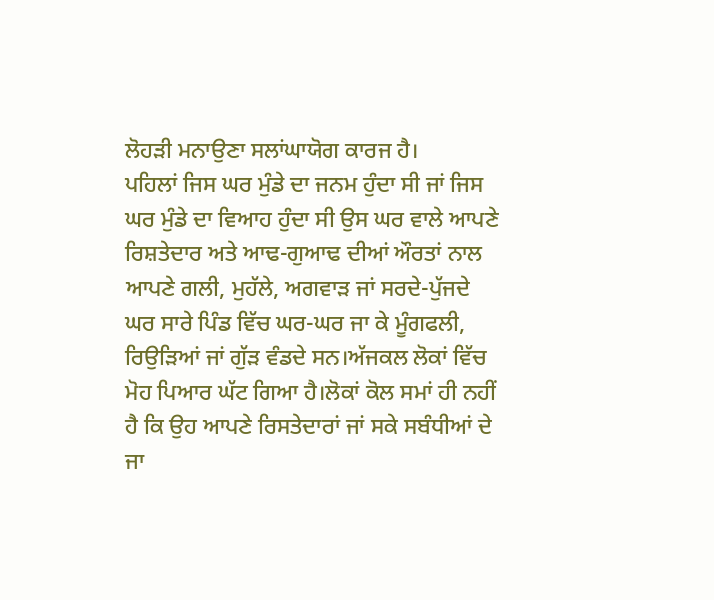ਲੋਹੜੀ ਮਨਾਉਣਾ ਸਲਾਂਘਾਯੋਗ ਕਾਰਜ ਹੈ।
ਪਹਿਲਾਂ ਜਿਸ ਘਰ ਮੁੰਡੇ ਦਾ ਜਨਮ ਹੁੰਦਾ ਸੀ ਜਾਂ ਜਿਸ ਘਰ ਮੁੰਡੇ ਦਾ ਵਿਆਹ ਹੁੰਦਾ ਸੀ ਉਸ ਘਰ ਵਾਲੇ ਆਪਣੇ ਰਿਸ਼ਤੇਦਾਰ ਅਤੇ ਆਢ-ਗੁਆਢ ਦੀਆਂ ਔਰਤਾਂ ਨਾਲ ਆਪਣੇ ਗਲੀ, ਮੁਹੱਲੇ, ਅਗਵਾੜ ਜਾਂ ਸਰਦੇ-ਪੁੱਜਦੇ ਘਰ ਸਾਰੇ ਪਿੰਡ ਵਿੱਚ ਘਰ-ਘਰ ਜਾ ਕੇ ਮੂੰਗਫਲੀ, ਰਿਉੜਿਆਂ ਜਾਂ ਗੁੱੜ ਵੰਡਦੇ ਸਨ।ਅੱਜਕਲ ਲੋਕਾਂ ਵਿੱਚ ਮੋਹ ਪਿਆਰ ਘੱਟ ਗਿਆ ਹੈ।ਲੋਕਾਂ ਕੋਲ ਸਮਾਂ ਹੀ ਨਹੀਂ ਹੈ ਕਿ ਉਹ ਆਪਣੇ ਰਿਸਤੇਦਾਰਾਂ ਜਾਂ ਸਕੇ ਸਬੰਧੀਆਂ ਦੇ ਜਾ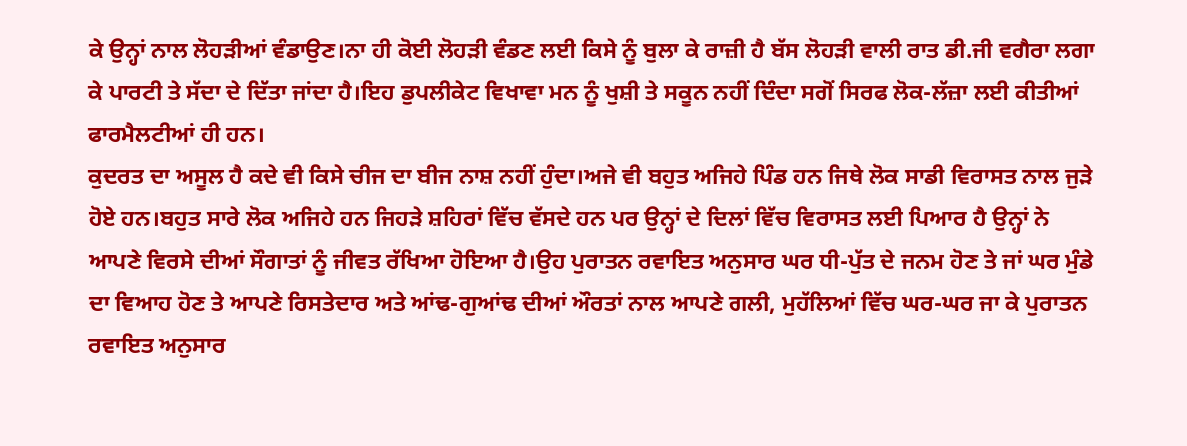ਕੇ ਉਨ੍ਹਾਂ ਨਾਲ ਲੋਹੜੀਆਂ ਵੰਡਾਉਣ।ਨਾ ਹੀ ਕੋਈ ਲੋਹੜੀ ਵੰਡਣ ਲਈ ਕਿਸੇ ਨੂੰ ਬੁਲਾ ਕੇ ਰਾਜ਼ੀ ਹੈ ਬੱਸ ਲੋਹੜੀ ਵਾਲੀ ਰਾਤ ਡੀ.ਜੀ ਵਗੈਰਾ ਲਗਾ ਕੇ ਪਾਰਟੀ ਤੇ ਸੱਦਾ ਦੇ ਦਿੱਤਾ ਜਾਂਦਾ ਹੈ।ਇਹ ਡੁਪਲੀਕੇਟ ਵਿਖਾਵਾ ਮਨ ਨੂੰ ਖੁਸ਼ੀ ਤੇ ਸਕੂਨ ਨਹੀਂ ਦਿੰਦਾ ਸਗੋਂ ਸਿਰਫ ਲੋਕ-ਲੱਜ਼ਾ ਲਈ ਕੀਤੀਆਂ ਫਾਰਮੈਲਟੀਆਂ ਹੀ ਹਨ।
ਕੁਦਰਤ ਦਾ ਅਸੂਲ ਹੈ ਕਦੇ ਵੀ ਕਿਸੇ ਚੀਜ ਦਾ ਬੀਜ ਨਾਸ਼ ਨਹੀਂ ਹੁੰਦਾ।ਅਜੇ ਵੀ ਬਹੁਤ ਅਜਿਹੇ ਪਿੰਡ ਹਨ ਜਿਥੇ ਲੋਕ ਸਾਡੀ ਵਿਰਾਸਤ ਨਾਲ ਜੁੜੇ ਹੋਏ ਹਨ।ਬਹੁਤ ਸਾਰੇ ਲੋਕ ਅਜਿਹੇ ਹਨ ਜਿਹੜੇ ਸ਼ਹਿਰਾਂ ਵਿੱਚ ਵੱਸਦੇ ਹਨ ਪਰ ਉਨ੍ਹਾਂ ਦੇ ਦਿਲਾਂ ਵਿੱਚ ਵਿਰਾਸਤ ਲਈ ਪਿਆਰ ਹੈ ਉਨ੍ਹਾਂ ਨੇ ਆਪਣੇ ਵਿਰਸੇ ਦੀਆਂ ਸੌਗਾਤਾਂ ਨੂੰ ਜੀਵਤ ਰੱਖਿਆ ਹੋਇਆ ਹੈ।ਉਹ ਪੁਰਾਤਨ ਰਵਾਇਤ ਅਨੁਸਾਰ ਘਰ ਧੀ-ਪੁੱਤ ਦੇ ਜਨਮ ਹੋਣ ਤੇ ਜਾਂ ਘਰ ਮੁੰਡੇ ਦਾ ਵਿਆਹ ਹੋਣ ਤੇ ਆਪਣੇ ਰਿਸਤੇਦਾਰ ਅਤੇ ਆਂਢ-ਗੁਆਂਢ ਦੀਆਂ ਔਰਤਾਂ ਨਾਲ ਆਪਣੇ ਗਲੀ, ਮੁਹੱਲਿਆਂ ਵਿੱਚ ਘਰ-ਘਰ ਜਾ ਕੇ ਪੁਰਾਤਨ ਰਵਾਇਤ ਅਨੁਸਾਰ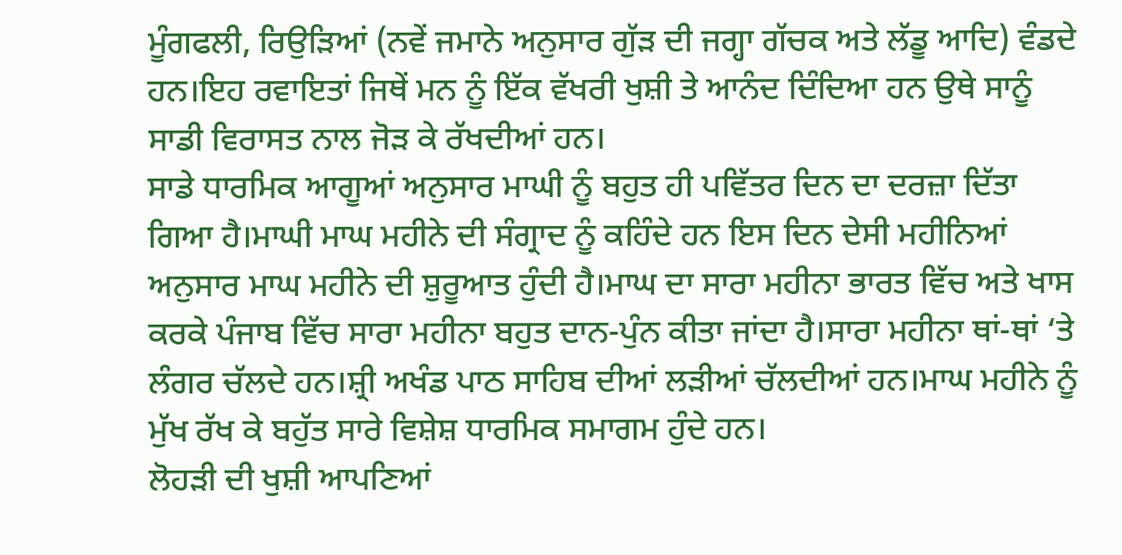ਮੂੰਗਫਲੀ, ਰਿਉੜਿਆਂ (ਨਵੇਂ ਜਮਾਨੇ ਅਨੁਸਾਰ ਗੁੱੜ ਦੀ ਜਗ੍ਹਾ ਗੱਚਕ ਅਤੇ ਲੱਡੂ ਆਦਿ) ਵੰਡਦੇ ਹਨ।ਇਹ ਰਵਾਇਤਾਂ ਜਿਥੇਂ ਮਨ ਨੂੰ ਇੱਕ ਵੱਖਰੀ ਖੁਸ਼ੀ ਤੇ ਆਨੰਦ ਦਿੰਦਿਆ ਹਨ ਉਥੇ ਸਾਨੂੰ ਸਾਡੀ ਵਿਰਾਸਤ ਨਾਲ ਜੋੜ ਕੇ ਰੱਖਦੀਆਂ ਹਨ।
ਸਾਡੇ ਧਾਰਮਿਕ ਆਗੂਆਂ ਅਨੁਸਾਰ ਮਾਘੀ ਨੂੰ ਬਹੁਤ ਹੀ ਪਵਿੱਤਰ ਦਿਨ ਦਾ ਦਰਜ਼ਾ ਦਿੱਤਾ ਗਿਆ ਹੈ।ਮਾਘੀ ਮਾਘ ਮਹੀਨੇ ਦੀ ਸੰਗ੍ਰਾਦ ਨੂੰ ਕਹਿੰਦੇ ਹਨ ਇਸ ਦਿਨ ਦੇਸੀ ਮਹੀਨਿਆਂ ਅਨੁਸਾਰ ਮਾਘ ਮਹੀਨੇ ਦੀ ਸ਼ੁਰੂਆਤ ਹੁੰਦੀ ਹੈ।ਮਾਘ ਦਾ ਸਾਰਾ ਮਹੀਨਾ ਭਾਰਤ ਵਿੱਚ ਅਤੇ ਖਾਸ ਕਰਕੇ ਪੰਜਾਬ ਵਿੱਚ ਸਾਰਾ ਮਹੀਨਾ ਬਹੁਤ ਦਾਨ-ਪੁੰਨ ਕੀਤਾ ਜਾਂਦਾ ਹੈ।ਸਾਰਾ ਮਹੀਨਾ ਥਾਂ-ਥਾਂ ‘ਤੇ ਲੰਗਰ ਚੱਲਦੇ ਹਨ।ਸ਼੍ਰੀ ਅਖੰਡ ਪਾਠ ਸਾਹਿਬ ਦੀਆਂ ਲੜੀਆਂ ਚੱਲਦੀਆਂ ਹਨ।ਮਾਘ ਮਹੀਨੇ ਨੂੰ ਮੁੱਖ ਰੱਖ ਕੇ ਬਹੁੱਤ ਸਾਰੇ ਵਿਸ਼ੇਸ਼ ਧਾਰਮਿਕ ਸਮਾਗਮ ਹੁੰਦੇ ਹਨ।
ਲੋਹੜੀ ਦੀ ਖੁਸ਼ੀ ਆਪਣਿਆਂ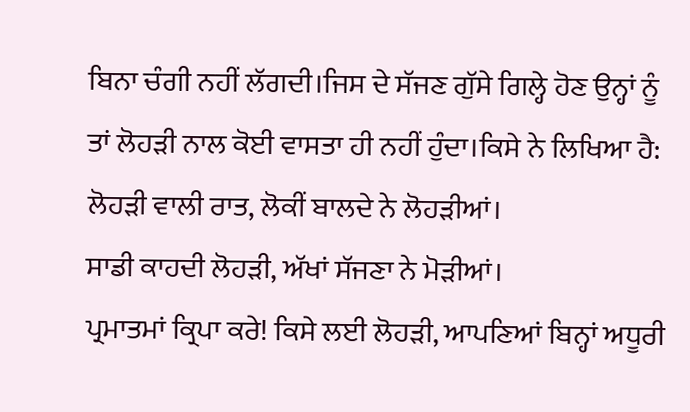ਬਿਨਾ ਚੰਗੀ ਨਹੀਂ ਲੱਗਦੀ।ਜਿਸ ਦੇ ਸੱਜਣ ਗੁੱਸੇ ਗਿਲ੍ਹੇ ਹੋਣ ਉਨ੍ਹਾਂ ਨੂੰ ਤਾਂ ਲੋਹੜੀ ਨਾਲ ਕੋਈ ਵਾਸਤਾ ਹੀ ਨਹੀਂ ਹੁੰਦਾ।ਕਿਸੇ ਨੇ ਲਿਖਿਆ ਹੈ:
ਲੋਹੜੀ ਵਾਲੀ ਰਾਤ, ਲੋਕੀਂ ਬਾਲਦੇ ਨੇ ਲੋਹੜੀਆਂ।
ਸਾਡੀ ਕਾਹਦੀ ਲੋਹੜੀ, ਅੱਖਾਂ ਸੱਜਣਾ ਨੇ ਮੋੜੀਆਂ।
ਪ੍ਰਮਾਤਮਾਂ ਕ੍ਰਿਪਾ ਕਰੇ! ਕਿਸੇ ਲਈ ਲੋਹੜੀ, ਆਪਣਿਆਂ ਬਿਨ੍ਹਾਂ ਅਧੂਰੀ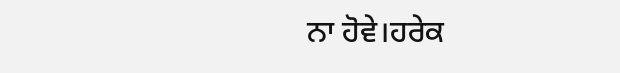ਨਾ ਹੋਵੇ।ਹਰੇਕ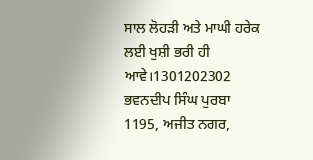ਸਾਲ ਲੋਹੜੀ ਅਤੇ ਮਾਘੀ ਹਰੇਕ ਲਈ ਖੁਸ਼ੀ ਭਰੀ ਹੀ ਆਵੇ।1301202302
ਭਵਨਦੀਪ ਸਿੰਘ ਪੁਰਬਾ
1195, ਅਜੀਤ ਨਗਰ,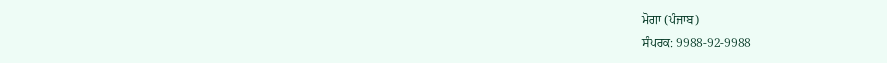ਮੋਗਾ (ਪੰਜਾਬ)
ਸੰਪਰਕ: 9988-92-9988